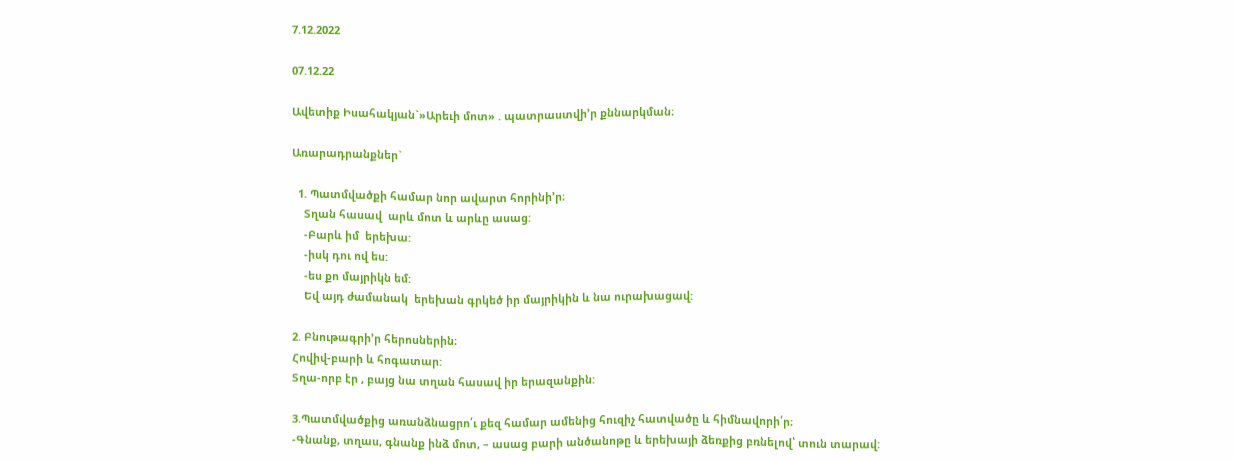7.12.2022

07.12.22

Ավետիք Իսահակյան`»Արեւի մոտ» . պատրաստվի’ր քննարկման։

Առարադրանքներ`

  1. Պատմվածքի համար նոր ավարտ հորինի’ր։
    Տղան հասավ  արև մոտ և արևը ասաց:
    -Բարև իմ  երեխա:
    -իսկ դու ով ես:
    -ես քո մայրիկն եմ:
    Եվ այդ ժամանակ  երեխան գրկեծ իր մայրիկին և նա ուրախացավ:

2. Բնութագրի’ր հերոսներին։
Հովիվ-բարի և հոգատար:
Տղա-որբ էր , բայց նա տղան հասավ իր երազանքին:

3.Պատմվածքից առանձնացրո՛ւ քեզ համար ամենից հուզիչ հատվածը և հիմնավորի՛ր։
-Գնանք, տղաս, գնանք ինձ մոտ, – ասաց բարի անծանոթը և երեխայի ձեռքից բռնելով՝ տուն տարավ: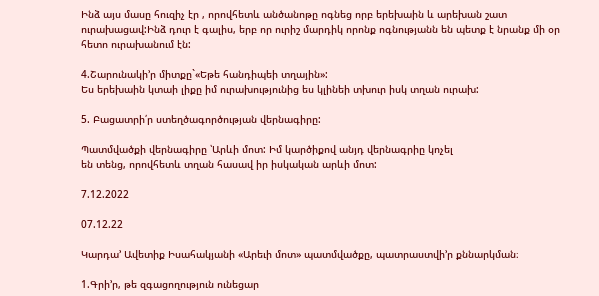Ինձ այս մասը հուզիչ էր , որովհետև անծանոթը ոգնեց որբ երեխաին և արեխան շատ ուրախացավ:Ինձ դուր է գալիս, երբ որ ուրիշ մարդիկ որոնք ոգնությանն են պետք է նրանք մի օր հետո ուրախանում էն:

4.Շարունակի’ր միտքը`«Եթե հանդիպեի տղային»:
Ես երեխաին կտաի լիքը իմ ուրախությունից ես կլինեի տխուր իսկ տղան ուրախ:

5. Բացատրի՛ր ստեղծագործության վերնագիրը:

Պատմվածքի վերնագիրը ՝Արևի մոտ: Իմ կարծիքով անյդ վերնագրիը կոչել
են տենց, որովհետև տղան հասավ իր իսկական արևի մոտ:

7.12.2022

07.12.22

Կարդա’ Ավետիք Իսահակյանի «Արեւի մոտ» պատմվածքը, պատրաստվի’ր քննարկման։

1.Գրի’ր, թե զգացողություն ունեցար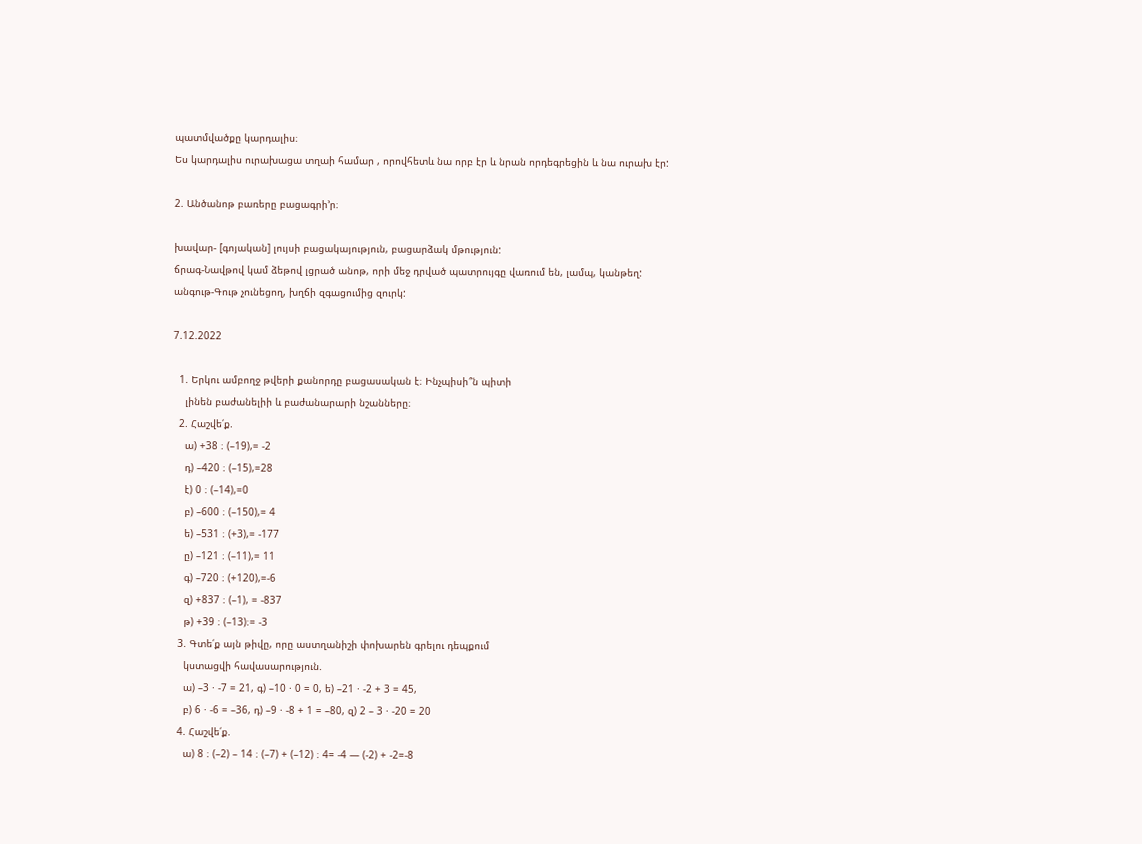պատմվածքը կարդալիս։
Ես կարդալիս ուրախացա տղաի համար , որովհետև նա որբ էր և նրան որդեգրեցին և նա ուրախ էր:

2. Անծանոթ բառերը բացագրի’ր։

խավար- [գոյական] լույսի բացակայություն, բացարձակ մթություն:
ճրագ-Նավթով կամ ձեթով լցրած անոթ, որի մեջ դրված պատրույգը վառում են, լամպ, կանթեղ:
անգութ-Գութ չունեցող, խղճի զգացումից զուրկ:

7.12.2022

  1. Երկու ամբողջ թվերի քանորդը բացասական է։ Ինչպիսի՞ն պիտի
    լինեն բաժանելիի և բաժանարարի նշանները։
  2. Հաշվե՛ք.
    ա) +38 ։ (–19),= -2
    դ) –420 ։ (–15),=28
    է) 0 ։ (–14),=0
    բ) –600 ։ (–150),= 4
    ե) –531 ։ (+3),= -177
    ը) –121 ։ (–11),= 11
    գ) –720 ։ (+120),=-6
    զ) +837 ։ (–1), = -837
    թ) +39 ։ (–13)։= -3
  3. Գտե՛ք այն թիվը, որը աստղանիշի փոխարեն գրելու դեպքում
    կստացվի հավասարություն.
    ա) –3 · -7 = 21, գ) –10 · 0 = 0, ե) –21 · -2 + 3 = 45,
    բ) 6 · -6 = –36, դ) –9 · -8 + 1 = –80, զ) 2 – 3 · -20 = 20
  4. Հաշվե՛ք.
    ա) 8 ։ (–2) – 14 ։ (–7) + (–12) ։ 4= -4 — (-2) + -2=-8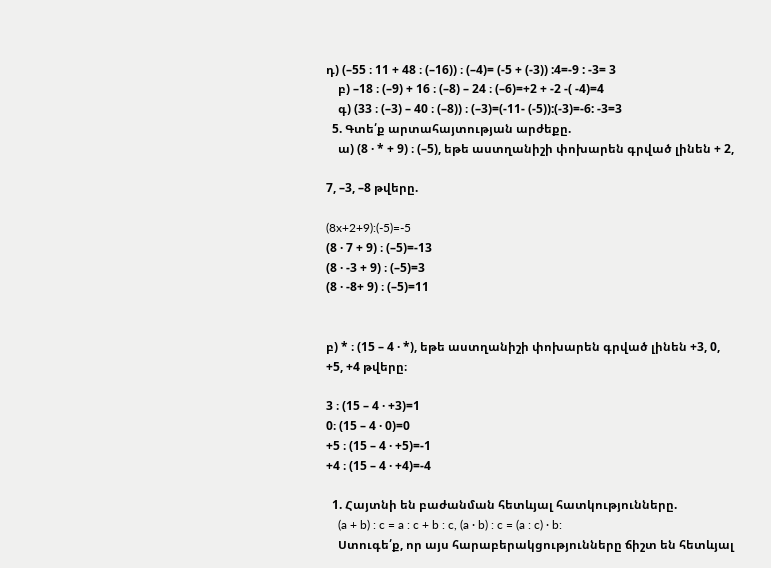դ) (–55 ։ 11 + 48 ։ (–16)) ։ (–4)= (-5 + (-3)) :4=-9 : -3= 3
    բ) –18 ։ (–9) + 16 ։ (–8) – 24 ։ (–6)=+2 + -2 -( -4)=4
    գ) (33 ։ (–3) – 40 ։ (–8)) ։ (–3)=(-11- (-5)):(-3)=-6: -3=3
  5. Գտե՛ք արտահայտության արժեքը.
    ա) (8 · * + 9) ։ (–5), եթե աստղանիշի փոխարեն գրված լինեն + 2,

7, –3, –8 թվերը.

(8x+2+9):(-5)=-5
(8 · 7 + 9) ։ (–5)=-13
(8 · -3 + 9) ։ (–5)=3
(8 · -8+ 9) ։ (–5)=11


բ) * ։ (15 – 4 · *), եթե աստղանիշի փոխարեն գրված լինեն +3, 0,
+5, +4 թվերը։

3 ։ (15 – 4 · +3)=1
0։ (15 – 4 · 0)=0
+5 ։ (15 – 4 · +5)=-1
+4 ։ (15 – 4 · +4)=-4

  1. Հայտնի են բաժանման հետևյալ հատկությունները.
    (a + b) : c = a : c + b : c, (a · b) : c = (a : c) · b:
    Ստուգե՛ք, որ այս հարաբերակցությունները ճիշտ են հետևյալ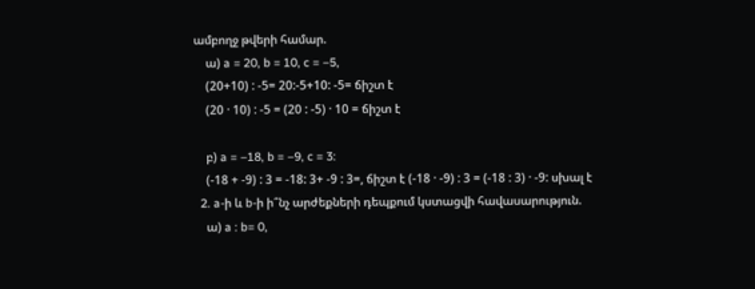ամբողջ թվերի համար.
    ա) a = 20, b = 10, c = –5,
    (20+10) : -5= 20:-5+10: -5= ճիշտ է
    (20 · 10) : -5 = (20 : -5) · 10 = ճիշտ է

    բ) a = –18, b = –9, c = 3:
    (-18 + -9) : 3 = -18: 3+ -9 : 3=, ճիշտ է (-18 · -9) : 3 = (-18 : 3) · -9: սխալ է
  2. a-ի և b-ի ի՞նչ արժեքների դեպքում կստացվի հավասարություն.
    ա) a : b= 0,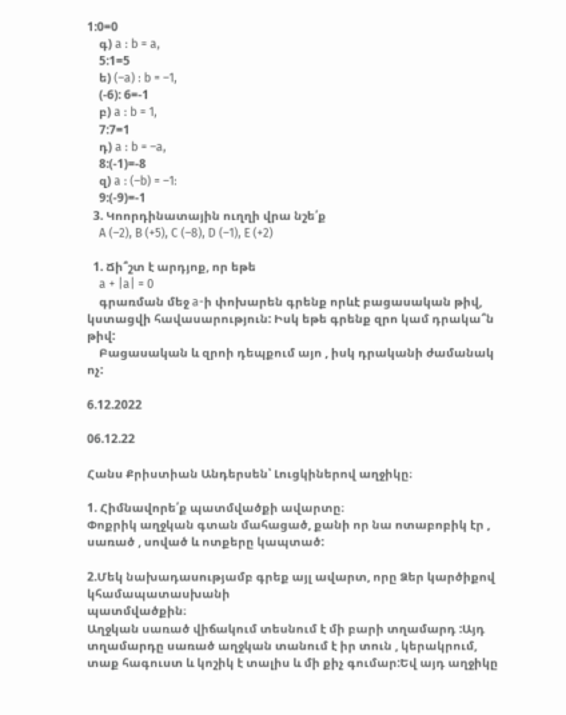1:0=0
    գ) a : b = a,
    5:1=5
    ե) (–a) : b = –1,
    (-6): 6=-1
    բ) a : b = 1,
    7:7=1
    դ) a : b = –a,
    8:(-1)=-8
    զ) a : (–b) = –1:
    9:(-9)=-1
  3. Կոորդինատային ուղղի վրա նշե՛ք
    A (–2), B (+5), C (–8), D (–1), E (+2)

  1. Ճի՞շտ է արդյոք, որ եթե
    a + |a| = 0
    գրառման մեջ a-ի փոխարեն գրենք որևէ բացասական թիվ, կստացվի հավասարություն: Իսկ եթե գրենք զրո կամ դրակա՞ն թիվ:
    Բացասական և զրոի դեպքում այո , իսկ դրականի ժամանակ ոչ:

6.12.2022

06.12.22

Հանս Քրիստիան Անդերսեն՝ Լուցկիներով աղջիկը։

1. Հիմնավորե՛ք պատմվածքի ավարտը։
Փոքրիկ աղջկան գտան մահացած, քանի որ նա ոտաբոբիկ էր , սառած , սոված և ոտքերը կապտած:

2.Մեկ նախադասությամբ գրեք այլ ավարտ, որը Ձեր կարծիքով կհամապատասխանի
պատմվածքին։
Աղջկան սառած վիճակում տեսնում է մի բարի տղամարդ :Այդ տղամարդը սառած աղջկան տանում է իր տուն , կերակրում, տաք հագուստ և կոշիկ է տալիս և մի քիչ գումար:Եվ այդ աղջիկը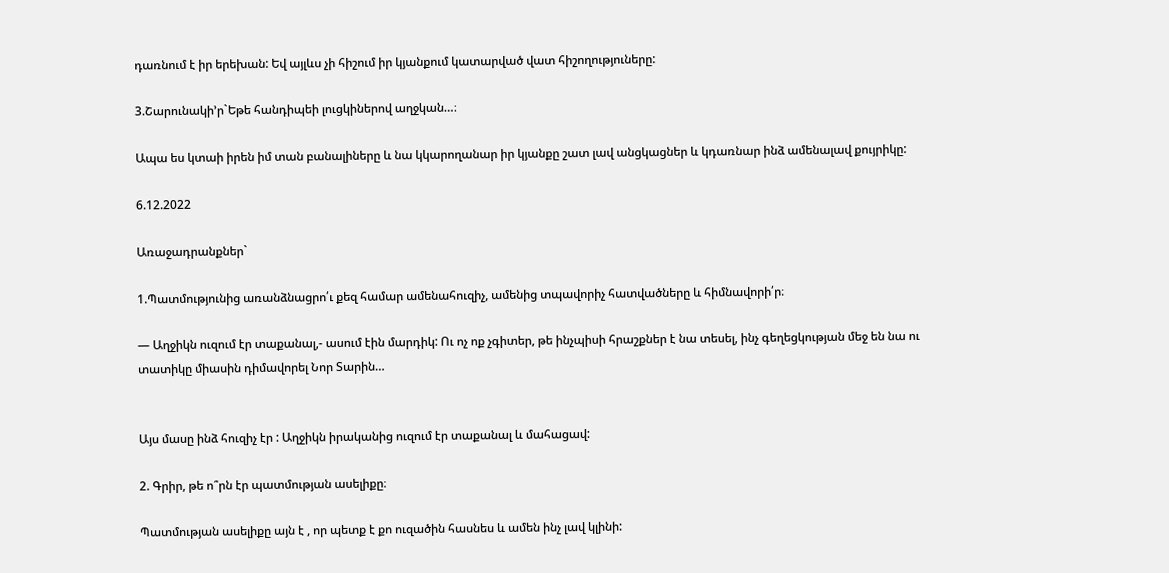դառնում է իր երեխան: Եվ այլևս չի հիշում իր կյանքում կատարված վատ հիշողություները:

3.Շարունակի’ր`Եթե հանդիպեի լուցկիներով աղջկան…։

Ապա ես կտաի իրեն իմ տան բանալիները և նա կկարողանար իր կյանքը շատ լավ անցկացներ և կդառնար ինձ ամենալավ քույրիկը:

6.12.2022

Առաջադրանքներ`

1.Պատմությունից առանձնացրո՛ւ քեզ համար ամենահուզիչ, ամենից տպավորիչ հատվածները և հիմնավորի՛ր։

— Աղջիկն ուզում էր տաքանալ,- ասում էին մարդիկ: Ու ոչ ոք չգիտեր, թե ինչպիսի հրաշքներ է նա տեսել, ինչ գեղեցկության մեջ են նա ու տատիկը միասին դիմավորել Նոր Տարին…


Այս մասը ինձ հուզիչ էր : Աղջիկն իրականից ուզում էր տաքանալ և մահացավ:

2. Գրիր, թե ո՞րն էր պատմության ասելիքը։

Պատմության ասելիքը այն է , որ պետք է քո ուզածին հասնես և ամեն ինչ լավ կլինի: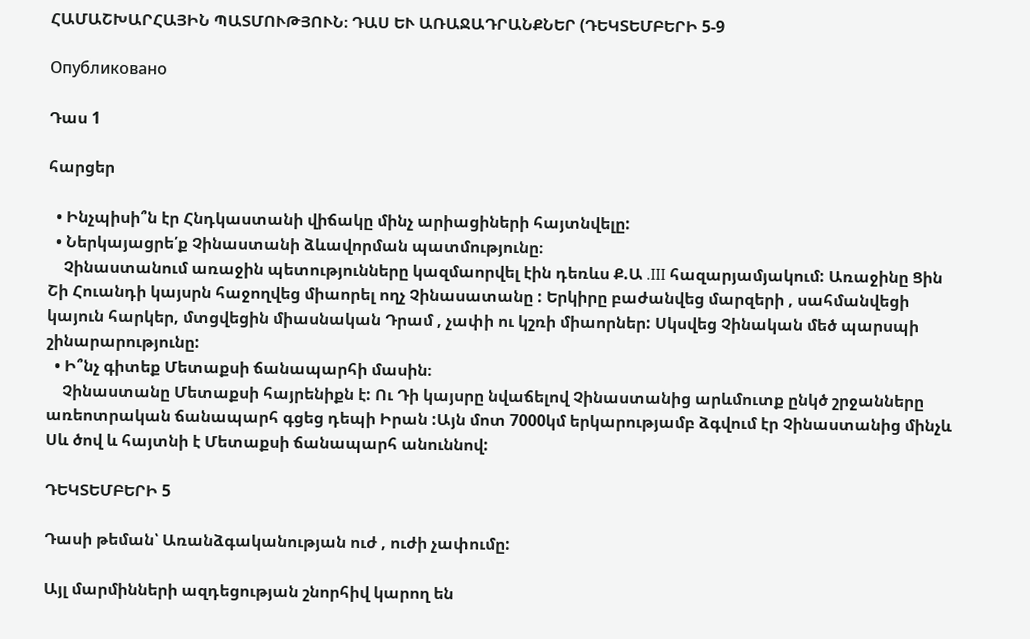ՀԱՄԱՇԽԱՐՀԱՅԻՆ ՊԱՏՄՈՒԹՅՈՒՆ։ ԴԱՍ ԵՒ ԱՌԱՋԱԴՐԱՆՔՆԵՐ (ԴԵԿՏԵՄԲԵՐԻ 5-9

Опубликовано

Դաս 1

հարցեր

  • Ինչպիսի՞ն էր Հնդկաստանի վիճակը մինչ արիացիների հայտնվելը:
  • Ներկայացրե՛ք Չինաստանի ձևավորման պատմությունը։
    Չինաստանում առաջին պետությունները կազմաորվել էին դեռևս Ք.Ա .III հազարյամյակում: Առաջինը Ցին Շի Հուանդի կայսրն հաջողվեց միաորել ողչ Չինասատանը : Երկիրը բաժանվեց մարզերի , սահմանվեցի կայուն հարկեր, մտցվեցին միասնական Դրամ , չափի ու կշռի միաորներ: Սկսվեց Չինական մեծ պարսպի շինարարությունը:
  • Ի՞նչ գիտեք Մետաքսի ճանապարհի մասին։
    Չինաստանը Մետաքսի հայրենիքն է: Ու Դի կայսրը նվաճելով Չինաստանից արևմուտք ընկծ շրջանները առեոտրական ճանապարհ գցեց դեպի Իրան :Այն մոտ 7000կմ երկարությամբ ձգվում էր Չինաստանից մինչև Սև ծով և հայտնի է Մետաքսի ճանապարհ անուննով:

ԴԵԿՏԵՄԲԵՐԻ 5

Դասի թեման՝ Առանձգականության ուժ , ուժի չափումը:

Այլ մարմինների ազդեցության շնորհիվ կարող են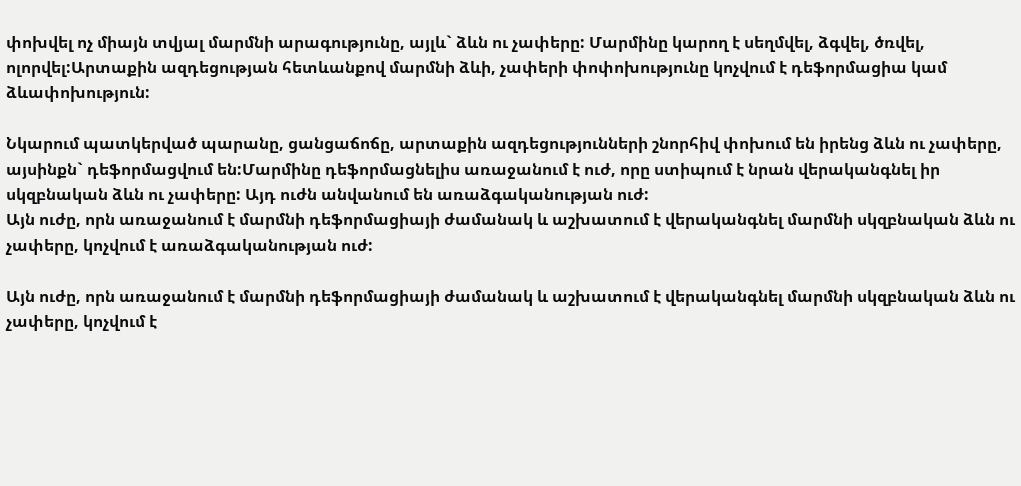փոխվել ոչ միայն տվյալ մարմնի արագությունը, այլև` ձևն ու չափերը: Մարմինը կարող է սեղմվել, ձգվել, ծռվել, ոլորվել:Արտաքին ազդեցության հետևանքով մարմնի ձևի, չափերի փոփոխությունը կոչվում է դեֆորմացիա կամ ձևափոխություն:

Նկարում պատկերված պարանը, ցանցաճոճը, արտաքին ազդեցությունների շնորհիվ փոխում են իրենց ձևն ու չափերը, այսինքն` դեֆորմացվում են:Մարմինը դեֆորմացնելիս առաջանում է ուժ, որը ստիպում է նրան վերականգնել իր սկզբնական ձևն ու չափերը: Այդ ուժն անվանում են առաձգականության ուժ:
Այն ուժը, որն առաջանում է մարմնի դեֆորմացիայի ժամանակ և աշխատում է վերականգնել մարմնի սկզբնական ձևն ու չափերը, կոչվում է առաձգականության ուժ:

Այն ուժը, որն առաջանում է մարմնի դեֆորմացիայի ժամանակ և աշխատում է վերականգնել մարմնի սկզբնական ձևն ու չափերը, կոչվում է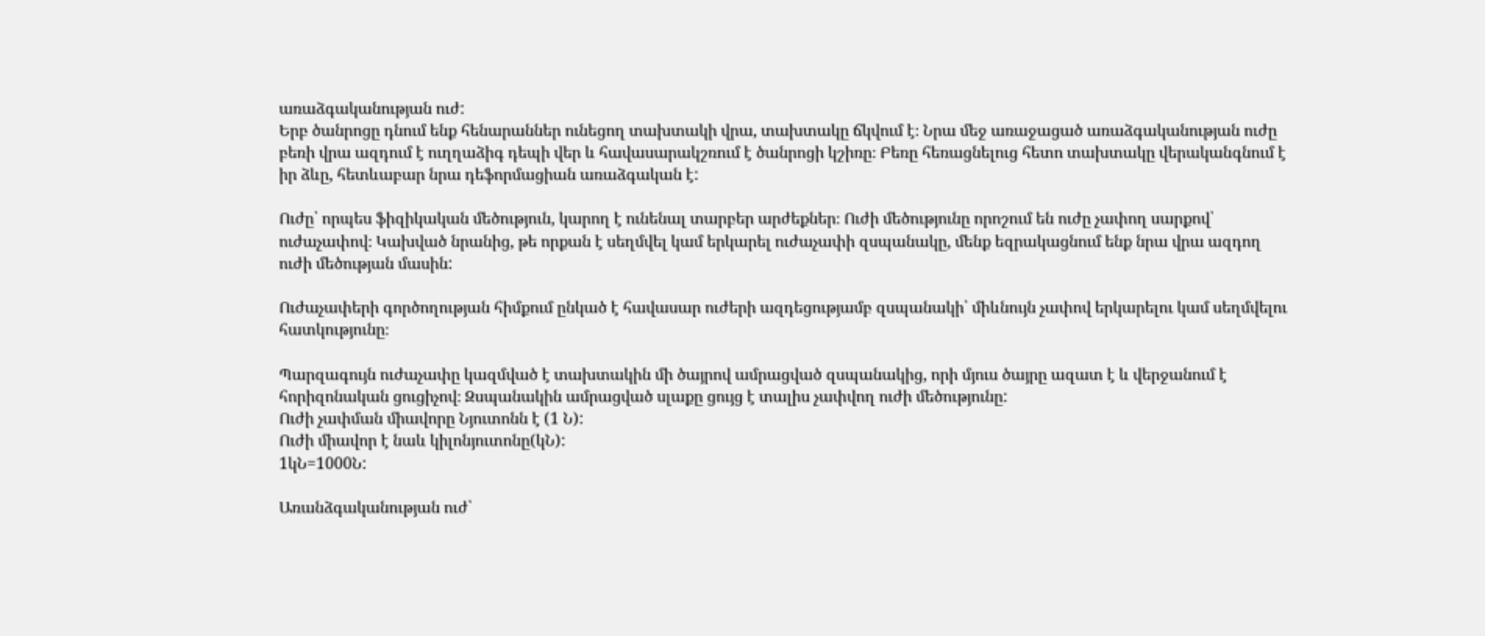առաձգականության ուժ:
Երբ ծանրոցը դնում ենք հենարաններ ունեցող տախտակի վրա, տախտակը ճկվում է։ Նրա մեջ առաջացած առաձգականության ուժը բեռի վրա ազդում է ուղղաձիգ դեպի վեր և հավասարակշռում է ծանրոցի կշիռը։ Բեռը հեռացնելուց հետո տախտակը վերականգնում է իր ձևը, հետևաբար նրա դեֆորմացիան առաձգական է:

Ուժը՝ որպես ֆիզիկական մեծություն, կարող է ունենալ տարբեր արժեքներ։ Ուժի մեծությունը որոշում են ուժը չափող սարքով՝ ուժաչափով։ Կախված նրանից, թե որքան է սեղմվել կամ երկարել ուժաչափի զսպանակը, մենք եզրակացնում ենք նրա վրա ազդող ուժի մեծության մասին:

Ուժաչափերի գործողության հիմքում ընկած է հավասար ուժերի ազդեցությամբ զսպանակի՝ միևնույն չափով երկարելու կամ սեղմվելու հատկությունը։

Պարզագույն ուժաչափը կազմված է տախտակին մի ծայրով ամրացված զսպանակից, որի մյուս ծայրը ազատ է և վերջանում է հորիզոնական ցուցիչով։ Զսպանակին ամրացված սլաքը ցույց է տալիս չափվող ուժի մեծությունը:
Ուժի չափման միավորը Նյուտոնն է (1 Ն):
Ուժի միավոր է նաև կիլոնյուտոնը(կՆ):
1կՆ=1000Ն:

Առանձգականության ուժ՝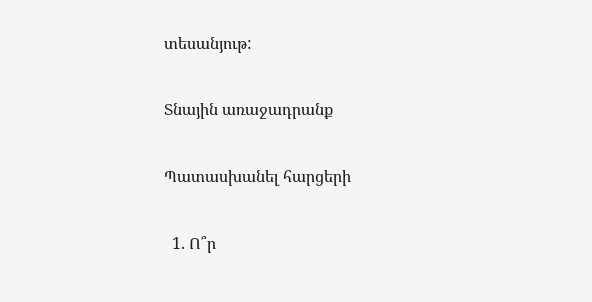տեսանյութ:

Տնային առաջադրանք

Պատասխանել հարցերի

  1. Ո՞ր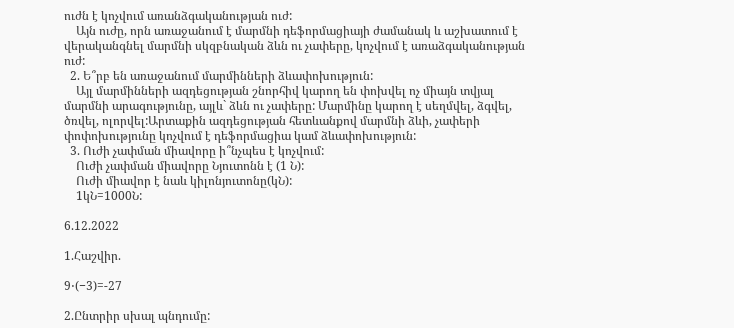ուժն է կոչվում առանձգականության ուժ:
    Այն ուժը, որն առաջանում է մարմնի դեֆորմացիայի ժամանակ և աշխատում է վերականգնել մարմնի սկզբնական ձևն ու չափերը, կոչվում է առաձգականության ուժ:
  2. Ե՞րբ են առաջանում մարմինների ձևափոխություն:
    Այլ մարմինների ազդեցության շնորհիվ կարող են փոխվել ոչ միայն տվյալ մարմնի արագությունը, այլև` ձևն ու չափերը: Մարմինը կարող է սեղմվել, ձգվել, ծռվել, ոլորվել:Արտաքին ազդեցության հետևանքով մարմնի ձևի, չափերի փոփոխությունը կոչվում է դեֆորմացիա կամ ձևափոխություն:
  3. Ուժի չափման միավորը ի՞նչպես է կոչվում:
    Ուժի չափման միավորը Նյուտոնն է (1 Ն):
    Ուժի միավոր է նաև կիլոնյուտոնը(կՆ):
    1կՆ=1000Ն:

6.12.2022

1.Հաշվիր.

9⋅(−3)=-27

2.Ընտրիր սխալ պնդումը: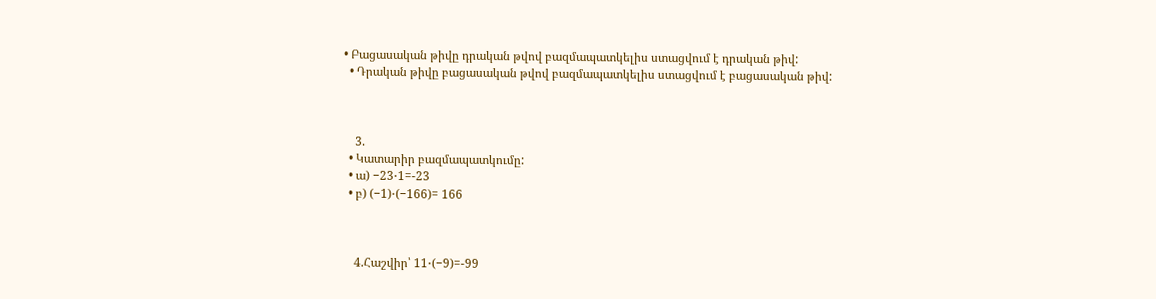• Բացասական թիվը դրական թվով բազմապատկելիս ստացվում է դրական թիվ:
  • Դրական թիվը բացասական թվով բազմապատկելիս ստացվում է բացասական թիվ:



    3.
  • Կատարիր բազմապատկումը:
  • ա) −23⋅1=-23
  • բ) (−1)⋅(−166)= 166



    4.Հաշվիր՝ 11⋅(−9)=-99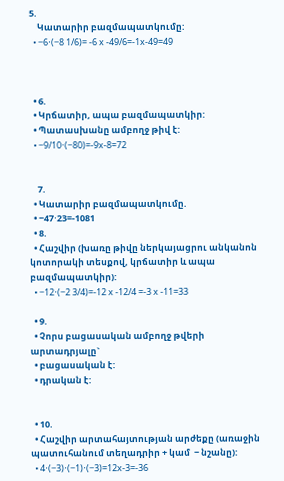5.
    Կատարիր բազմապատկումը:
  • −6⋅(−8 1/6)= -6 x -49/6=-1x-49=49



  • 6.
  • Կրճատիր, ապա բազմապատկիր:
  • Պատասխանը ամբողջ թիվ է:
  • −9/10⋅(−80)=-9x-8=72


    7.
  • Կատարիր բազմապատկումը.
  • −47⋅23=-1081
  • 8.
  • Հաշվիր (խառը թիվը ներկայացրու անկանոն կոտորակի տեսքով, կրճատիր և ապա բազմապատկիր):
  • −12⋅(−2 3/4)=-12 x -12/4 =-3 x -11=33

  • 9.
  • Չորս բացասական ամբողջ թվերի արտադրյալը`
  • բացասական է:
  • դրական է:


  • 10.
  • Հաշվիր արտահայտության արժեքը (առաջին պատուհանում տեղադրիր + կամ  − նշանը):
  • 4⋅(−3)⋅(−1)⋅(−3)=12x-3=-36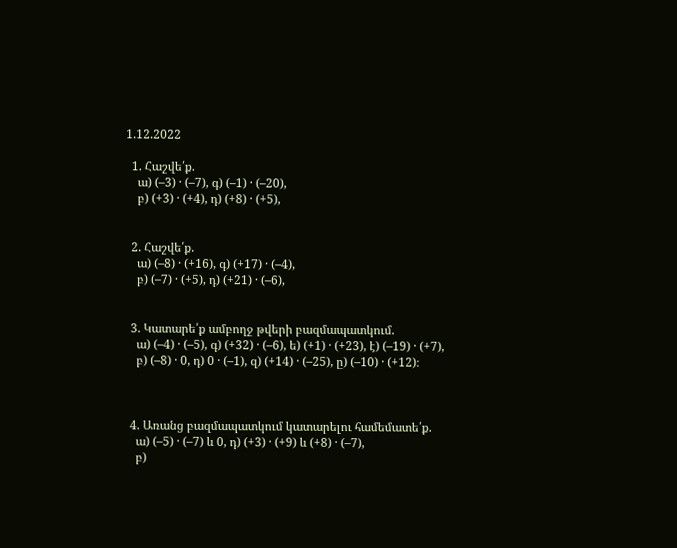1.12.2022

  1. Հաշվե՛ք.
    ա) (–3) · (–7), գ) (–1) · (–20),
    բ) (+3) · (+4), դ) (+8) · (+5),


  2. Հաշվե՛ք.
    ա) (–8) · (+16), գ) (+17) · (–4),
    բ) (–7) · (+5), դ) (+21) · (–6),


  3. Կատարե՛ք ամբողջ թվերի բազմապատկում.
    ա) (–4) · (–5), գ) (+32) · (–6), ե) (+1) · (+23), է) (–19) · (+7),
    բ) (–8) · 0, դ) 0 · (–1), զ) (+14) · (–25), ը) (–10) · (+12)։



  4. Առանց բազմապատկում կատարելու համեմատե՛ք.
    ա) (–5) · (–7) և 0, դ) (+3) · (+9) և (+8) · (–7),
    բ)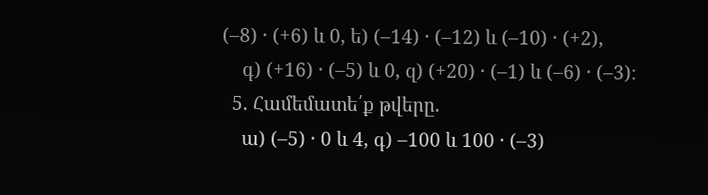(–8) · (+6) և 0, ե) (–14) · (–12) և (–10) · (+2),
    գ) (+16) · (–5) և 0, զ) (+20) · (–1) և (–6) · (–3)։
  5. Համեմատե՛ք թվերը.
    ա) (–5) · 0 և 4, գ) –100 և 100 · (–3)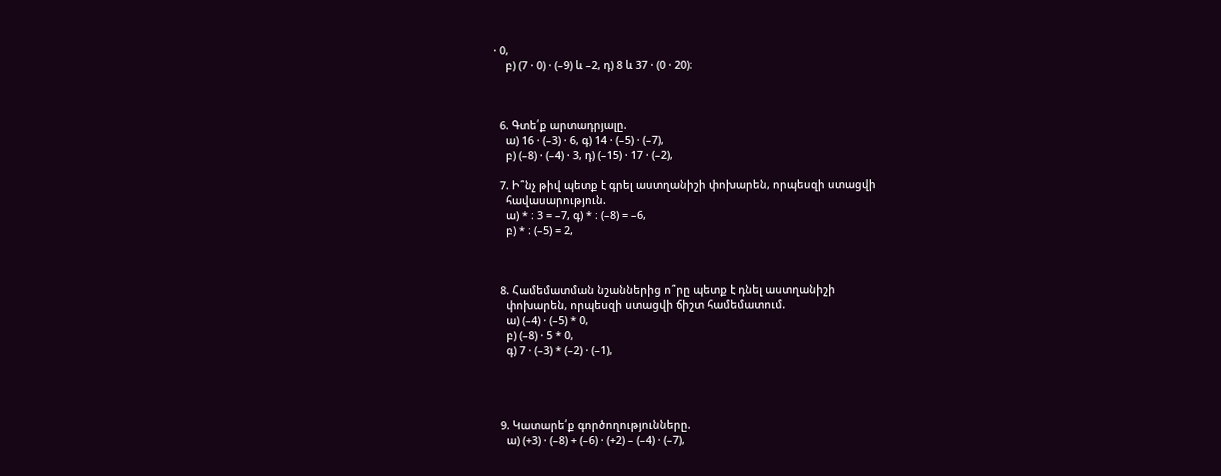· 0,
    բ) (7 · 0) · (–9) և –2, դ) 8 և 37 · (0 · 20)։



  6. Գտե՛ք արտադրյալը.
    ա) 16 · (–3) · 6, գ) 14 · (–5) · (–7),
    բ) (–8) · (–4) · 3, դ) (–15) · 17 · (–2),

  7. Ի՞նչ թիվ պետք է գրել աստղանիշի փոխարեն, որպեսզի ստացվի
    հավասարություն.
    ա) * ։ 3 = –7, գ) * ։ (–8) = –6,
    բ) * ։ (–5) = 2,



  8. Համեմատման նշաններից ո՞րը պետք է դնել աստղանիշի
    փոխարեն, որպեսզի ստացվի ճիշտ համեմատում.
    ա) (–4) · (–5) * 0,
    բ) (–8) · 5 * 0,
    գ) 7 · (–3) * (–2) · (–1),




  9. Կատարե՛ք գործողությունները.
    ա) (+3) · (–8) + (–6) · (+2) – (–4) · (–7),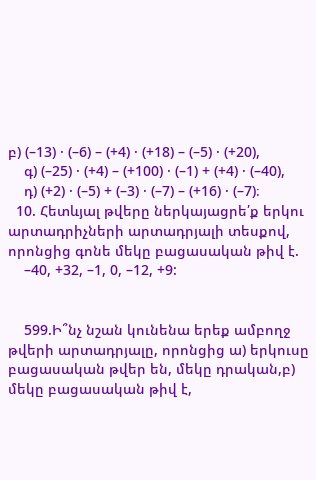բ) (–13) · (–6) – (+4) · (+18) – (–5) · (+20),
    գ) (–25) · (+4) – (+100) · (–1) + (+4) · (–40),
    դ) (+2) · (–5) + (–3) · (–7) – (+16) · (–7)։
  10. Հետևյալ թվերը ներկայացրե՛ք երկու արտադրիչների արտադրյալի տեսքով, որոնցից գոնե մեկը բացասական թիվ է.
    –40, +32, –1, 0, –12, +9:


    599.Ի՞նչ նշան կունենա երեք ամբողջ թվերի արտադրյալը, որոնցից ա) երկուսը բացասական թվեր են, մեկը դրական,բ) մեկը բացասական թիվ է,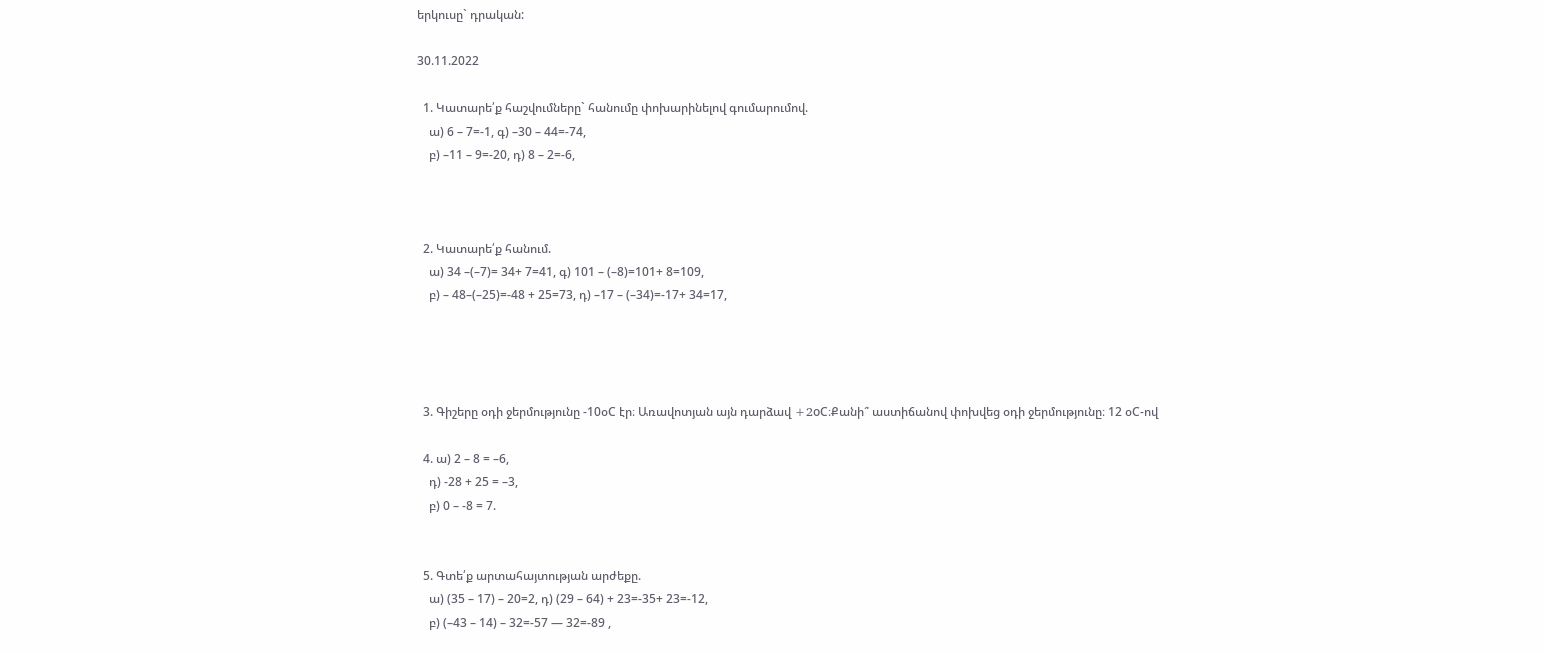երկուսը` դրական:

30.11.2022

  1. Կատարե՛ք հաշվումները` հանումը փոխարինելով գումարումով.
    ա) 6 – 7=-1, գ) –30 – 44=-74,
    բ) –11 – 9=-20, դ) 8 – 2=-6,



  2. Կատարե՛ք հանում.
    ա) 34 –(–7)= 34+ 7=41, գ) 101 – (–8)=101+ 8=109,
    բ) – 48–(–25)=-48 + 25=73, դ) –17 – (–34)=-17+ 34=17,




  3. Գիշերը օդի ջերմությունը -10օC էր։ Առավոտյան այն դարձավ +2oC։Քանի՞ աստիճանով փոխվեց օդի ջերմությունը։ 12 օC-ով

  4. ա) 2 – 8 = –6,
    դ) -28 + 25 = –3,
    բ) 0 – -8 = 7.


  5. Գտե՛ք արտահայտության արժեքը.
    ա) (35 – 17) – 20=2, դ) (29 – 64) + 23=-35+ 23=-12,
    բ) (–43 – 14) – 32=-57 — 32=-89 ,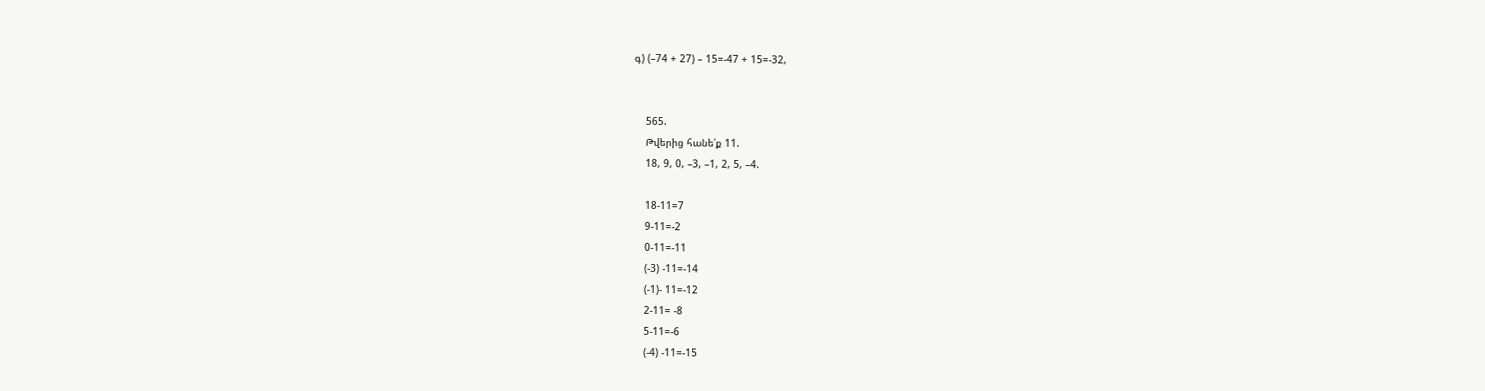գ) (–74 + 27) – 15=-47 + 15=-32,


    565.
    Թվերից հանե՛ք 11.
    18, 9, 0, –3, –1, 2, 5, –4.

    18-11=7
    9-11=-2
    0-11=-11
    (-3) -11=-14
    (-1)- 11=-12
    2-11= -8
    5-11=-6
    (-4) -11=-15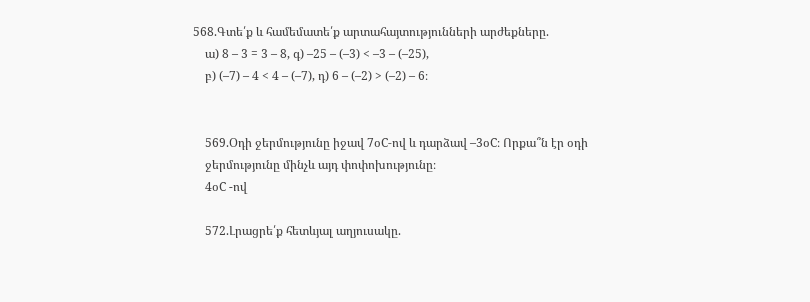568.Գտե՛ք և համեմատե՛ք արտահայտությունների արժեքները.
    ա) 8 – 3 = 3 – 8, գ) –25 – (–3) < –3 – (–25),
    բ) (–7) – 4 < 4 – (–7), դ) 6 – (–2) > (–2) – 6։


    569.Օդի ջերմությունը իջավ 7օC-ով և դարձավ –3օC։ Որքա՞ն էր օդի
    ջերմությունը մինչև այդ փոփոխությունը։
    4օC -ով

    572.Լրացրե՛ք հետևյալ աղյուսակը.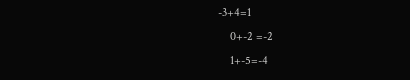-3+4=1
    0+-2 =-2
    1+-5=-4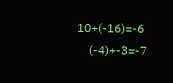10+(-16)=-6
    (-4)+-3=-7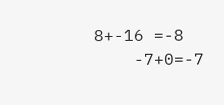8+-16 =-8
    -7+0=-7